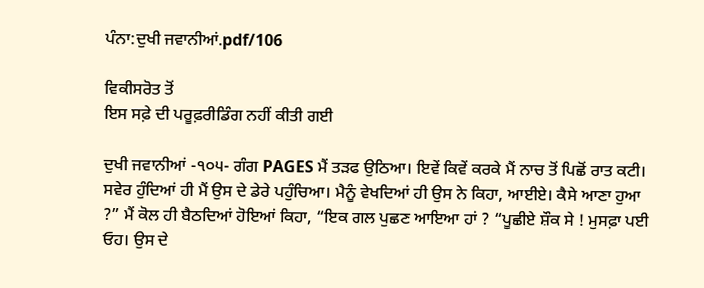ਪੰਨਾ:ਦੁਖੀ ਜਵਾਨੀਆਂ.pdf/106

ਵਿਕੀਸਰੋਤ ਤੋਂ
ਇਸ ਸਫ਼ੇ ਦੀ ਪਰੂਫ਼ਰੀਡਿੰਗ ਨਹੀਂ ਕੀਤੀ ਗਈ

ਦੁਖੀ ਜਵਾਨੀਆਂ -੧੦੫- ਗੰਗ PAGES ਮੈਂ ਤੜਫ ਉਠਿਆ। ਇਵੇਂ ਕਿਵੇਂ ਕਰਕੇ ਮੈਂ ਨਾਚ ਤੋਂ ਪਿਛੋਂ ਰਾਤ ਕਟੀ। ਸਵੇਰ ਹੁੰਦਿਆਂ ਹੀ ਮੈਂ ਉਸ ਦੇ ਡੇਰੇ ਪਹੁੰਚਿਆ। ਮੈਨੂੰ ਵੇਖਦਿਆਂ ਹੀ ਉਸ ਨੇ ਕਿਹਾ, ਆਈਏ। ਕੈਸੇ ਆਣਾ ਹੁਆ ?” ਮੈਂ ਕੋਲ ਹੀ ਬੈਠਦਿਆਂ ਹੋਇਆਂ ਕਿਹਾ, “ਇਕ ਗਲ ਪੁਛਣ ਆਇਆ ਹਾਂ ? “ਪੂਛੀਏ ਸ਼ੌਕ ਸੇ ! ਮੁਸਫ਼ਾ ਪਈ ਓਹ। ਉਸ ਦੇ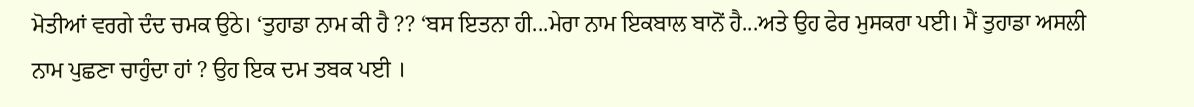ਮੋਤੀਆਂ ਵਰਗੇ ਦੰਦ ਚਮਕ ਉਠੇ। ‘ਤੁਹਾਡਾ ਨਾਮ ਕੀ ਹੈ ?? ‘ਬਸ ਇਤਨਾ ਹੀ...ਮੇਰਾ ਨਾਮ ਇਕਬਾਲ ਬਾਨੋਂ ਹੈ...ਅਤੇ ਉਹ ਫੇਰ ਮੁਸਕਰਾ ਪਈ। ਮੈਂ ਤੁਹਾਡਾ ਅਸਲੀ ਨਾਮ ਪੁਛਣਾ ਚਾਹੁੰਦਾ ਹਾਂ ? ਉਹ ਇਕ ਦਮ ਤਬਕ ਪਈ ।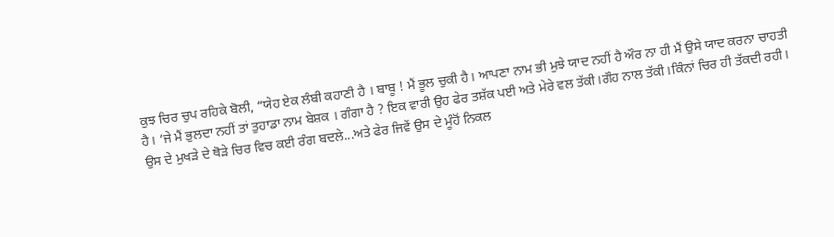ਕੁਝ ਚਿਰ ਚੁਪ ਰਹਿਕੇ ਬੋਲੀ, “ਯੇਹ ਏਕ ਲੰਬੀ ਕਹਾਣੀ ਹੈ । ਬਾਬੂ ! ਮੈਂ ਭੂਲ ਚੁਕੀ ਹੈ। ਆਪਣਾ ਨਾਮ ਭੀ ਮੁਝੇ ਯਾਦ ਨਹੀਂ ਹੈ ਔਰ ਨਾ ਹੀ ਮੈਂ ਉਸੇ ਯਾਦ ਕਰਨਾ ਚਾਹਤੀ ਹੈ। ‘ਜੇ ਮੈਂ ਭੁਲਦਾ ਨਹੀਂ ਤਾਂ ਤੁਹਾਡਾ ਨਾਮ ਬੇਸ਼ਕ । ਗੰਗਾ ਹੈ ? ਇਕ ਵਾਰੀ ਉਹ ਫੇਰ ਤਸ਼ੱਕ ਪਈ ਅਤੇ ਮੇਰੇ ਵਲ ਤੱਕੀ।ਗੌਹ ਨਾਲ ਤੱਕੀ।ਕਿੰਨਾਂ ਚਿਰ ਹੀ ਤੱਕਦੀ ਰਹੀ। ਉਸ ਦੇ ਮੁਖੜੇ ਦੇ ਥੋੜੇ ਚਿਰ ਵਿਚ ਕਈ ਰੰਗ ਬਦਲੇ...ਅਤੇ ਫੇਰ ਜਿਵੇਂ ਉਸ ਦੇ ਮੂੰਹੋਂ ਨਿਕਲ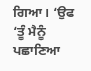ਗਿਆ। ‘ਉਫ ‘ਤੂੰ ਮੈਨੂੰ ਪਛਾਣਿਆ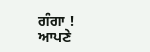ਗੰਗਾ ! ਆਪਣੇ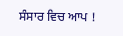ਸੰਸਾਰ ਵਿਚ ਆਪ !